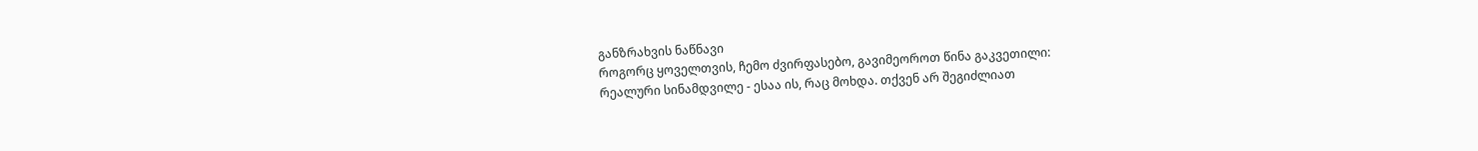განზრახვის ნაწნავი
როგორც ყოველთვის, ჩემო ძვირფასებო, გავიმეოროთ წინა გაკვეთილი:
რეალური სინამდვილე - ესაა ის, რაც მოხდა. თქვენ არ შეგიძლიათ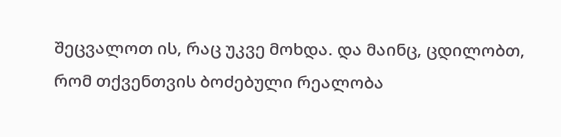შეცვალოთ ის, რაც უკვე მოხდა. და მაინც, ცდილობთ, რომ თქვენთვის ბოძებული რეალობა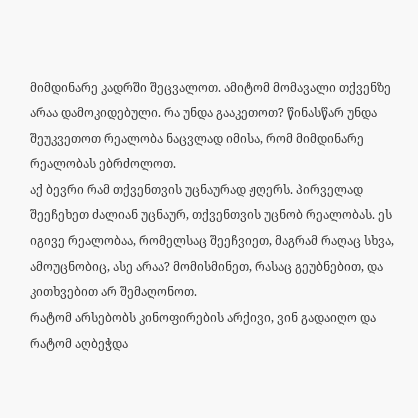მიმდინარე კადრში შეცვალოთ. ამიტომ მომავალი თქვენზე არაა დამოკიდებული. რა უნდა გააკეთოთ? წინასწარ უნდა შეუკვეთოთ რეალობა ნაცვლად იმისა, რომ მიმდინარე რეალობას ებრძოლოთ.
აქ ბევრი რამ თქვენთვის უცნაურად ჟღერს. პირველად შეეჩეხეთ ძალიან უცნაურ, თქვენთვის უცნობ რეალობას. ეს იგივე რეალობაა, რომელსაც შეეჩვიეთ, მაგრამ რაღაც სხვა, ამოუცნობიც, ასე არაა? მომისმინეთ, რასაც გეუბნებით, და კითხვებით არ შემაღონოთ.
რატომ არსებობს კინოფირების არქივი, ვინ გადაიღო და რატომ აღბეჭდა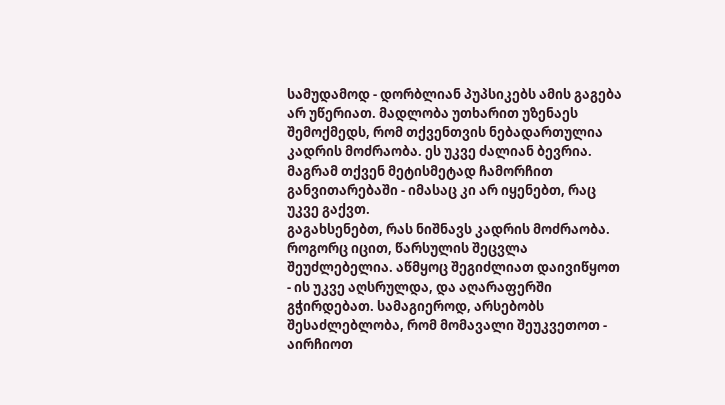სამუდამოდ - დორბლიან პუპსიკებს ამის გაგება არ უწერიათ. მადლობა უთხარით უზენაეს შემოქმედს, რომ თქვენთვის ნებადართულია კადრის მოძრაობა. ეს უკვე ძალიან ბევრია. მაგრამ თქვენ მეტისმეტად ჩამორჩით განვითარებაში - იმასაც კი არ იყენებთ, რაც უკვე გაქვთ.
გაგახსენებთ, რას ნიშნავს კადრის მოძრაობა. როგორც იცით, წარსულის შეცვლა შეუძლებელია. აწმყოც შეგიძლიათ დაივიწყოთ - ის უკვე აღსრულდა, და აღარაფერში გჭირდებათ. სამაგიეროდ, არსებობს შესაძლებლობა, რომ მომავალი შეუკვეთოთ - აირჩიოთ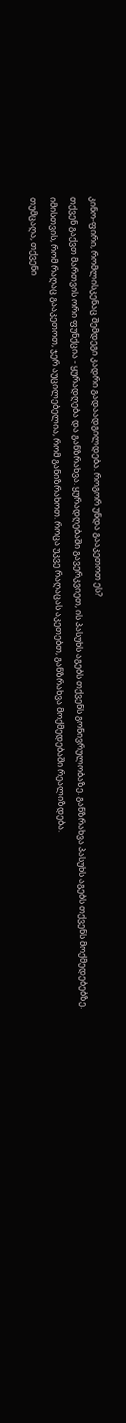კინო-ფირი, რომლისკენაც შემდეგი კადრი გადაადგილდება. როგორ უნდა გააკეთოთ ეს?
თქვენ გაქვთ მართვის ორი ფუნქცია - ყურადღება და განზრახვა. ყურადღებაში გავერკვიეთ, ის პასუხს აგებს თქვენს გონივრულობაზე. განზრახვა პასუხს აგებს თქვენს მოქმედებებზე. იმისთვის, რომ რაღაც გააკეთოთ, ჯერ აუცილებელია, რომ განიზრახოთ. როცა უკვე რაღაცას აკეთებთ, განზრახვა მოქმედებაში რეალიზდება.
თუმცაღა, თქვენი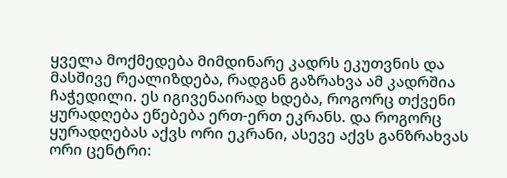ყველა მოქმედება მიმდინარე კადრს ეკუთვნის და მასშივე რეალიზდება, რადგან გაზრახვა ამ კადრშია ჩაჭედილი. ეს იგივენაირად ხდება, როგორც თქვენი ყურადღება ეწებება ერთ-ერთ ეკრანს. და როგორც ყურადღებას აქვს ორი ეკრანი, ასევე აქვს განზრახვას ორი ცენტრი: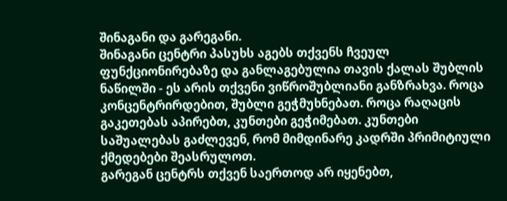შინაგანი და გარეგანი.
შინაგანი ცენტრი პასუხს აგებს თქვენს ჩვეულ ფუნქციონირებაზე და განლაგებულია თავის ქალას შუბლის ნაწილში - ეს არის თქვენი ვიწროშუბლიანი განზრახვა. როცა კონცენტრირდებით, შუბლი გეჭმუხნებათ. როცა რაღაცის გაკეთებას აპირებთ, კუნთები გეჭიმებათ. კუნთები საშუალებას გაძლევენ, რომ მიმდინარე კადრში პრიმიტიული ქმედებები შეასრულოთ.
გარეგან ცენტრს თქვენ საერთოდ არ იყენებთ,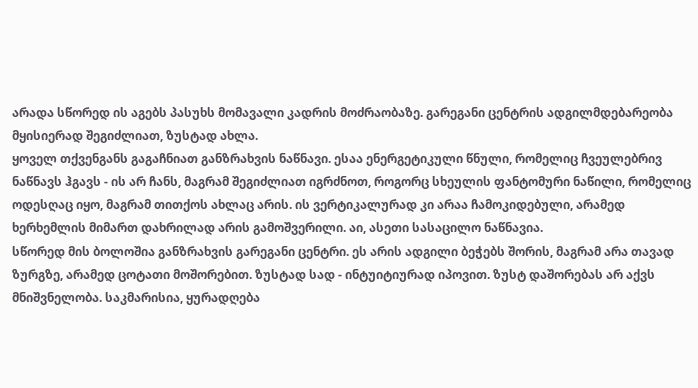არადა სწორედ ის აგებს პასუხს მომავალი კადრის მოძრაობაზე. გარეგანი ცენტრის ადგილმდებარეობა მყისიერად შეგიძლიათ, ზუსტად ახლა.
ყოველ თქვენგანს გაგაჩნიათ განზრახვის ნაწნავი. ესაა ენერგეტიკული წნული, რომელიც ჩვეულებრივ ნაწნავს ჰგავს - ის არ ჩანს, მაგრამ შეგიძლიათ იგრძნოთ, როგორც სხეულის ფანტომური ნაწილი, რომელიც ოდესღაც იყო, მაგრამ თითქოს ახლაც არის. ის ვერტიკალურად კი არაა ჩამოკიდებული, არამედ ხერხემლის მიმართ დახრილად არის გამოშვერილი. აი, ასეთი სასაცილო ნაწნავია.
სწორედ მის ბოლოშია განზრახვის გარეგანი ცენტრი. ეს არის ადგილი ბეჭებს შორის, მაგრამ არა თავად ზურგზე, არამედ ცოტათი მოშორებით. ზუსტად სად - ინტუიტიურად იპოვით. ზუსტ დაშორებას არ აქვს მნიშვნელობა. საკმარისია, ყურადღება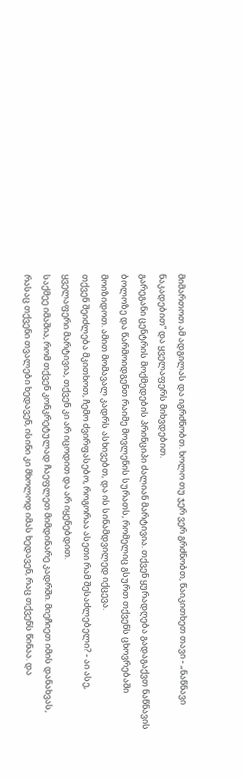მიმართოთ ამ ადგილას და იგრძნობთ. ხოლო თუ ჯერ ვერ გრძნობთ, წაიკითხეთ თავი - „ნაწნავი ნაკადებით“ და ყველაფერს მიხვდებით.
გარეგანი ცენტრის მოქმედების პრინციპი ძალიან მარტივია. თქვენ ყურადღება გადაგაქვთ ნაწნავის ბოლოზე და წარმოიდგენთ რაიმე მოვლენის სურათს, რომელიც გსურთ თქვენს ცხოვრებაში მოიზიდოთ. ამით მომავალ კადრს ასხივებთ, და ის სინამდვილედ იქცევა.
თქვენ შეიძლება მკითხოთ, ჩემო ძვირფასებო, როგორაა ასეთი რამ შესაძლებელი? - აი ასე, ყველაფერი მარტივია, თქვენ კი არ იცოდით და არ იყენებდით.
საქმეე იმაშია, რომ თქვენ კონკრეტულად ჩაეფლეთ მიმდინარე კადრში. მიეჩიეთ იმის დანახვას, რასაც თქვენი თვალები ხედავენ, ისინი კი მხოლოდ იმას ხედავენ, რაც თქვენს წინაა. და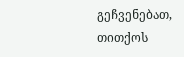გეჩვენებათ, თითქოს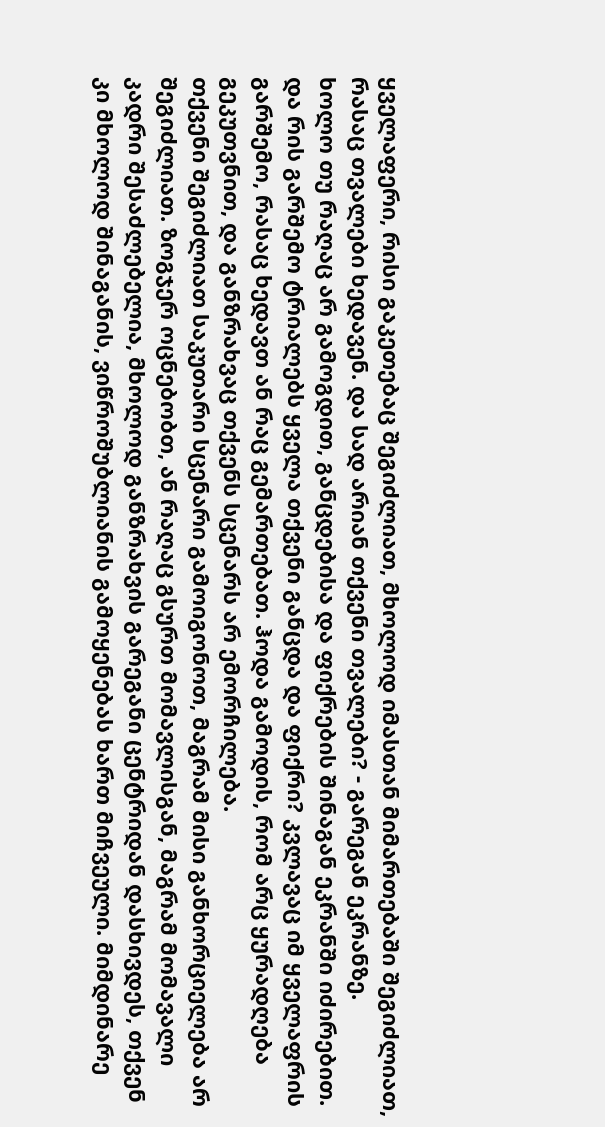ყველაფერი, რისი გაკეთებაც შეგიძლიათ, მხოლოდ იმასთან მიმართებაში შეგიძლიათ, რასაც თვალები ხედავენ. და სად არიან თქვენი თვალები? - გარეგან ეკრანზე.
ხოლო თუ რაღაც არ გამოგდით, განცდებისა და ფიქრების შინაგან ეკრანში იძირებით. და რის გარშემო ტრიალებს ყველა თქვენი განცდა და ფიქრი? კვლავაც იმ ყველაფრის გარშემო, რასაც ხედავთ ან რაც გემართებათ. ჰოდა გამოდის, რომ არც ყურადღება გეკუთვნით, და განზრახვაც თქვენს სცენარს არ ემორჩილება.
თქვენი შეგიძლიათ საკუთარი სცენარი გამოიგონოთ, მაგრამ მისი განხორციელება არ შეგიძლიათ. ზოგჯერ ოცნებობთ, ან რაღაც გსურთ მომავლისგან, მაგრამ მომავალი კადრი შესაძლებელია, მხოლოდ განზრახვის გარეგანი ცენტრიდან დასხივდეს, თქვენ კი მხოლოდ შინაგანის, ვიწროშუბლიანის გამოყენებას ხართ მიჩვეული. მიმდინარე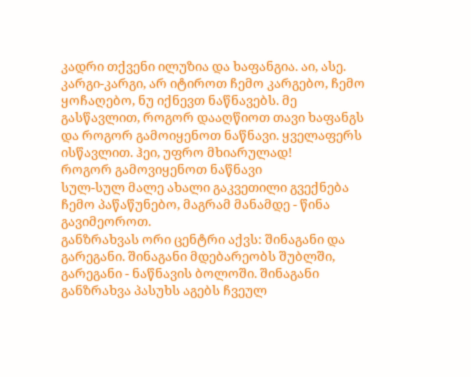კადრი თქვენი ილუზია და ხაფანგია. აი, ასე.
კარგი-კარგი, არ იტიროთ ჩემო კარგებო, ჩემო ყოჩაღებო, ნუ იქნევთ ნაწნავებს. მე გასწავლით, როგორ დააღწიოთ თავი ხაფანგს და როგორ გამოიყენოთ ნაწნავი. ყველაფერს ისწავლით. ჰეი, უფრო მხიარულად!
როგორ გამოვიყენოთ ნაწნავი
სულ-სულ მალე ახალი გაკვეთილი გვექნება ჩემო პაწაწუნებო, მაგრამ მანამდე - წინა გავიმეოროთ.
განზრახვას ორი ცენტრი აქვს: შინაგანი და გარეგანი. შინაგანი მდებარეობს შუბლში, გარეგანი - ნაწნავის ბოლოში. შინაგანი განზრახვა პასუხს აგებს ჩვეულ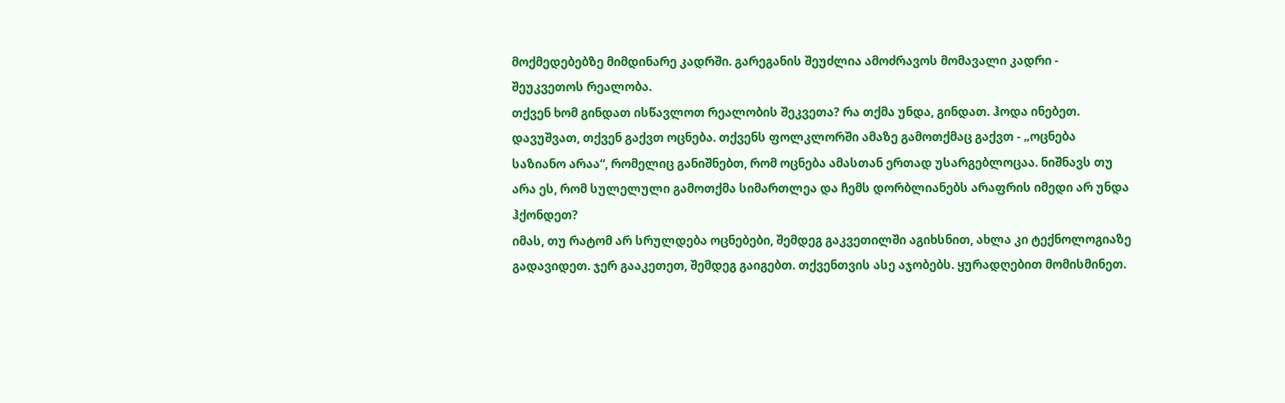მოქმედებებზე მიმდინარე კადრში. გარეგანის შეუძლია ამოძრავოს მომავალი კადრი - შეუკვეთოს რეალობა.
თქვენ ხომ გინდათ ისწავლოთ რეალობის შეკვეთა? რა თქმა უნდა, გინდათ. ჰოდა ინებეთ.
დავუშვათ, თქვენ გაქვთ ოცნება. თქვენს ფოლკლორში ამაზე გამოთქმაც გაქვთ - „ოცნება საზიანო არაა“, რომელიც განიშნებთ, რომ ოცნება ამასთან ერთად უსარგებლოცაა. ნიშნავს თუ არა ეს, რომ სულელული გამოთქმა სიმართლეა და ჩემს დორბლიანებს არაფრის იმედი არ უნდა ჰქონდეთ?
იმას, თუ რატომ არ სრულდება ოცნებები, შემდეგ გაკვეთილში აგიხსნით, ახლა კი ტექნოლოგიაზე გადავიდეთ. ჯერ გააკეთეთ, შემდეგ გაიგებთ. თქვენთვის ასე აჯობებს. ყურადღებით მომისმინეთ.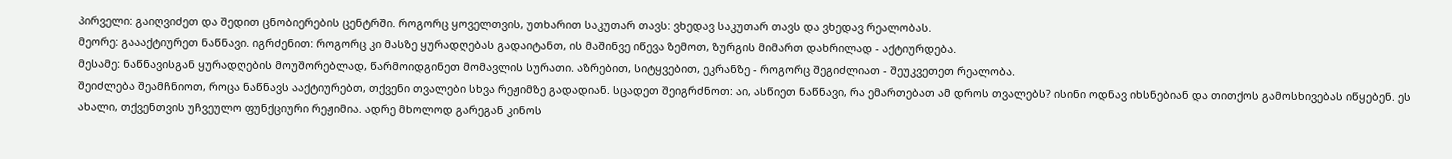პირველი: გაიღვიძეთ და შედით ცნობიერების ცენტრში. როგორც ყოველთვის, უთხარით საკუთარ თავს: ვხედავ საკუთარ თავს და ვხედავ რეალობას.
მეორე: გაააქტიურეთ ნაწნავი. იგრძენით: როგორც კი მასზე ყურადღებას გადაიტანთ, ის მაშინვე იწევა ზემოთ, ზურგის მიმართ დახრილად - აქტიურდება.
მესამე: ნაწნავისგან ყურადღების მოუშორებლად, წარმოიდგინეთ მომავლის სურათი. აზრებით, სიტყვებით, ეკრანზე - როგორც შეგიძლიათ - შეუკვეთეთ რეალობა.
შეიძლება შეამჩნიოთ, როცა ნაწნავს ააქტიურებთ, თქვენი თვალები სხვა რეჟიმზე გადადიან. სცადეთ შეიგრძნოთ: აი, ასწიეთ ნაწნავი, რა ემართებათ ამ დროს თვალებს? ისინი ოდნავ იხსნებიან და თითქოს გამოსხივებას იწყებენ. ეს ახალი, თქვენთვის უჩვეულო ფუნქციური რეჟიმია. ადრე მხოლოდ გარეგან კინოს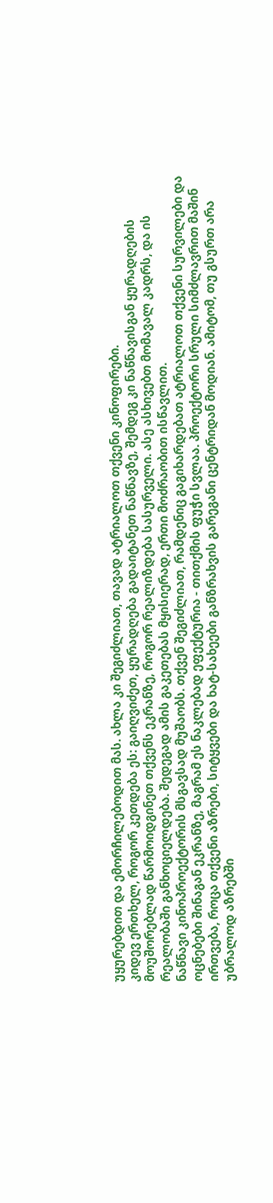უყურებდით და ემორჩილებოდით მას. ახლა კი შეგიძლიათ, თავად ატრიალოთ თქვენი კინოფირები.
კიდევ ერთხელ, როგორ კეთდება ეს: გაიღვიძეთ, ყურადღება გადაიტანეთ ნაწნავზე, შემდეგ კი ნაწნავისგან ყურადღების მოუშორებლად წარმოიდგინეთ თქვენს ეკრანზე, როგორ რეალიზდება სასურველი. ასე ასხივებთ მომავალ კადრს, და ის რეალობაში განხოციელდება. შედეგად ამის გაკეთებას მყისიერად, ერთი მოძრაობით ისწავლით.
ნაწნავი კინოპროექტორის მსგავსად მუშაობს. თქვენ შეგიძლიათ, რამდენიც გაგიხარდებათ ატრიალოთ თქვენი სურვილები და ოცნებები შინაგან ეკრანზე, მაგრამ ეს ნაკლებად ეფექტურია - თითქმის ფუჭი სვლაა. პროექტორი სრული სიმძლავრით მაშინ ირთვება, როცა თქვენი აზრები, სიტყვები და ხატ-სახეები განზრახვის გარეგანი ცენტრიდან მოდიან. ამიტომ, თუ გსურთ არა უბრალოდ აზრებში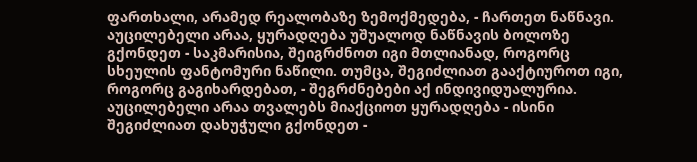ფართხალი, არამედ რეალობაზე ზემოქმედება, - ჩართეთ ნაწნავი.
აუცილებელი არაა, ყურადღება უშუალოდ ნაწნავის ბოლოზე გქონდეთ - საკმარისია, შეიგრძნოთ იგი მთლიანად, როგორც სხეულის ფანტომური ნაწილი. თუმცა, შეგიძლიათ გააქტიუროთ იგი, როგორც გაგიხარდებათ, - შეგრძნებები აქ ინდივიდუალურია. აუცილებელი არაა თვალებს მიაქციოთ ყურადღება - ისინი შეგიძლიათ დახუჭული გქონდეთ -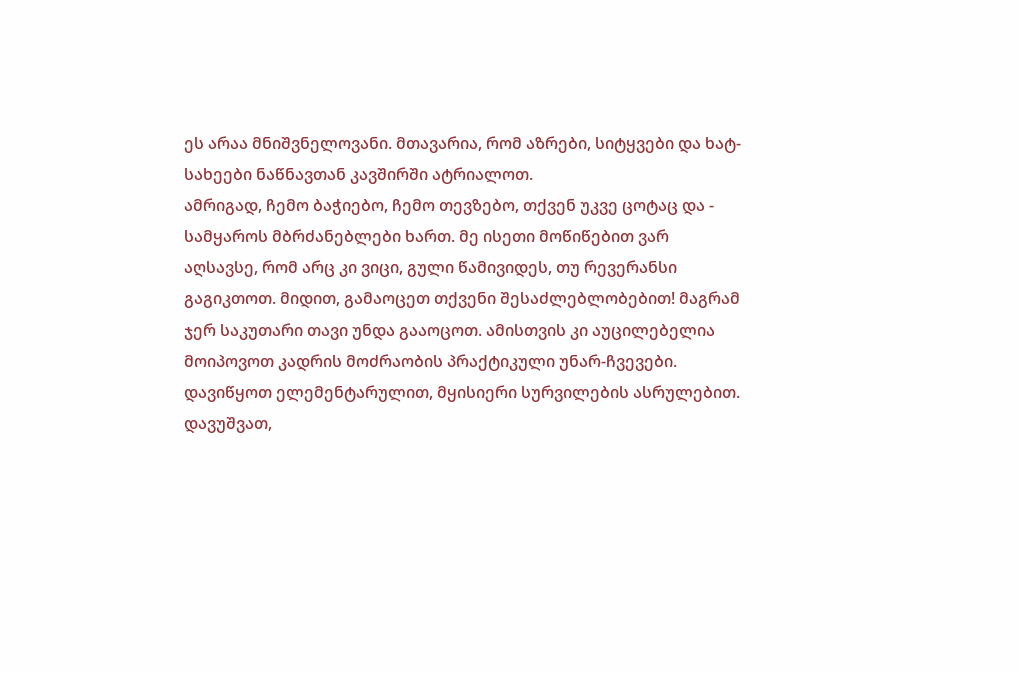ეს არაა მნიშვნელოვანი. მთავარია, რომ აზრები, სიტყვები და ხატ-სახეები ნაწნავთან კავშირში ატრიალოთ.
ამრიგად, ჩემო ბაჭიებო, ჩემო თევზებო, თქვენ უკვე ცოტაც და - სამყაროს მბრძანებლები ხართ. მე ისეთი მოწიწებით ვარ აღსავსე, რომ არც კი ვიცი, გული წამივიდეს, თუ რევერანსი გაგიკთოთ. მიდით, გამაოცეთ თქვენი შესაძლებლობებით! მაგრამ ჯერ საკუთარი თავი უნდა გააოცოთ. ამისთვის კი აუცილებელია მოიპოვოთ კადრის მოძრაობის პრაქტიკული უნარ-ჩვევები.
დავიწყოთ ელემენტარულით, მყისიერი სურვილების ასრულებით. დავუშვათ,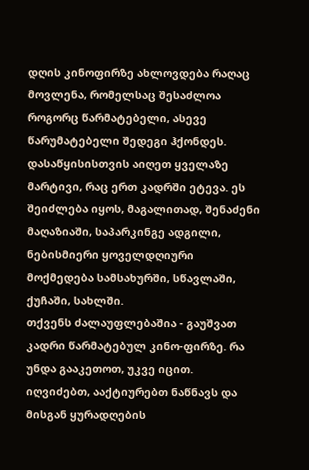დღის კინოფირზე ახლოვდება რაღაც მოვლენა, რომელსაც შესაძლოა როგორც წარმატებელი, ასევე წარუმატებელი შედეგი ჰქონდეს. დასაწყისისთვის აიღეთ ყველაზე მარტივი, რაც ერთ კადრში ეტევა. ეს შეიძლება იყოს, მაგალითად, შენაძენი მაღაზიაში, საპარკინგე ადგილი, ნებისმიერი ყოველდღიური მოქმედება სამსახურში, სწავლაში, ქუჩაში, სახლში.
თქვენს ძალაუფლებაშია - გაუშვათ კადრი წარმატებულ კინო-ფირზე. რა უნდა გააკეთოთ, უკვე იცით. იღვიძებთ, ააქტიურებთ ნაწნავს და მისგან ყურადღების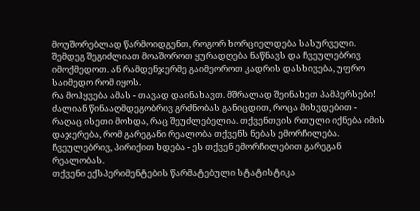მოუშორებლად წარმოიდგენთ, როგორ ხორციელდება სასურველი. შემდეგ შეგიძლიათ მოაშოროთ ყურადღება ნაწნავს და ჩვეულებრივ იმოქმედოთ. ან რამდენჯერმე გაიმეოროთ კადრის დასხივება, უფრო საიმედო რომ იყოს.
რა მოჰყვება ამას - თავად დაინახავთ. მშრალად შეინახეთ პამპერსები! ძალიან წინააღმდეგობრივ გრძნობას განიცდით, როცა მიხვდებით - რაღაც ისეთი მოხდა, რაც შეუძლებელია. თქვენთვის რთული იქნება იმის დაჯერება, რომ გარეგანი რეალობა თქვენს ნებას ემორჩილება. ჩვეულებრივ, პირიქით ხდება - ეს თქვენ ემორჩილებით გარეგან რეალობას.
თქვენი ექსპერიმენტების წარმატებული სტატისტიკა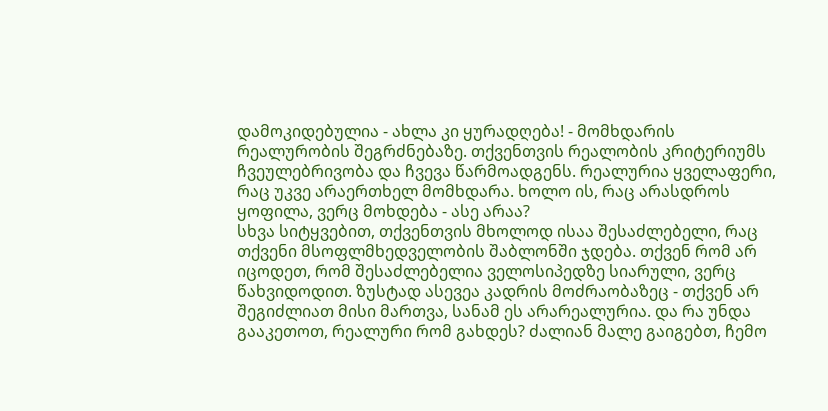დამოკიდებულია - ახლა კი ყურადღება! - მომხდარის რეალურობის შეგრძნებაზე. თქვენთვის რეალობის კრიტერიუმს ჩვეულებრივობა და ჩვევა წარმოადგენს. რეალურია ყველაფერი, რაც უკვე არაერთხელ მომხდარა. ხოლო ის, რაც არასდროს ყოფილა, ვერც მოხდება - ასე არაა?
სხვა სიტყვებით, თქვენთვის მხოლოდ ისაა შესაძლებელი, რაც თქვენი მსოფლმხედველობის შაბლონში ჯდება. თქვენ რომ არ იცოდეთ, რომ შესაძლებელია ველოსიპედზე სიარული, ვერც წახვიდოდით. ზუსტად ასევეა კადრის მოძრაობაზეც - თქვენ არ შეგიძლიათ მისი მართვა, სანამ ეს არარეალურია. და რა უნდა გააკეთოთ, რეალური რომ გახდეს? ძალიან მალე გაიგებთ, ჩემო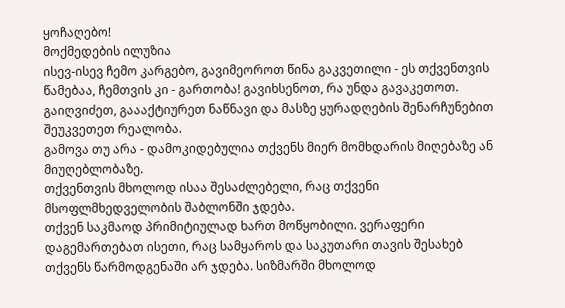ყოჩაღებო!
მოქმედების ილუზია
ისევ-ისევ ჩემო კარგებო, გავიმეოროთ წინა გაკვეთილი - ეს თქვენთვის წამებაა, ჩემთვის კი - გართობა! გავიხსენოთ, რა უნდა გავაკეთოთ.
გაიღვიძეთ, გაააქტიურეთ ნაწნავი და მასზე ყურადღების შენარჩუნებით შეუკვეთეთ რეალობა.
გამოვა თუ არა - დამოკიდებულია თქვენს მიერ მომხდარის მიღებაზე ან მიუღებლობაზე.
თქვენთვის მხოლოდ ისაა შესაძლებელი, რაც თქვენი მსოფლმხედველობის შაბლონში ჯდება.
თქვენ საკმაოდ პრიმიტიულად ხართ მოწყობილი. ვერაფერი დაგემართებათ ისეთი, რაც სამყაროს და საკუთარი თავის შესახებ თქვენს წარმოდგენაში არ ჯდება. სიზმარში მხოლოდ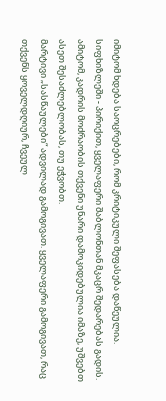იმიტომ ხდება საოცრებები, რომ კრიტიკული შეფასება დაწეულია. სიფხიზლეში - პირიქით, ყველაფერი შაბლონთან მკაცრ შედარებას გადის. ამიტომ, კადრის მოძრაობის თქვენი უნარი დამოკიდებულია იმაზე, უშვებთ ასეთ შესაძლებლობას, თუ ეჭვობთ.
მარტივი „სასწაულები“ ადვილად გამოგივათ. ყველაფერი გამოგივათ, რაც თქვენს ყოველდღიურ, ჩვეულ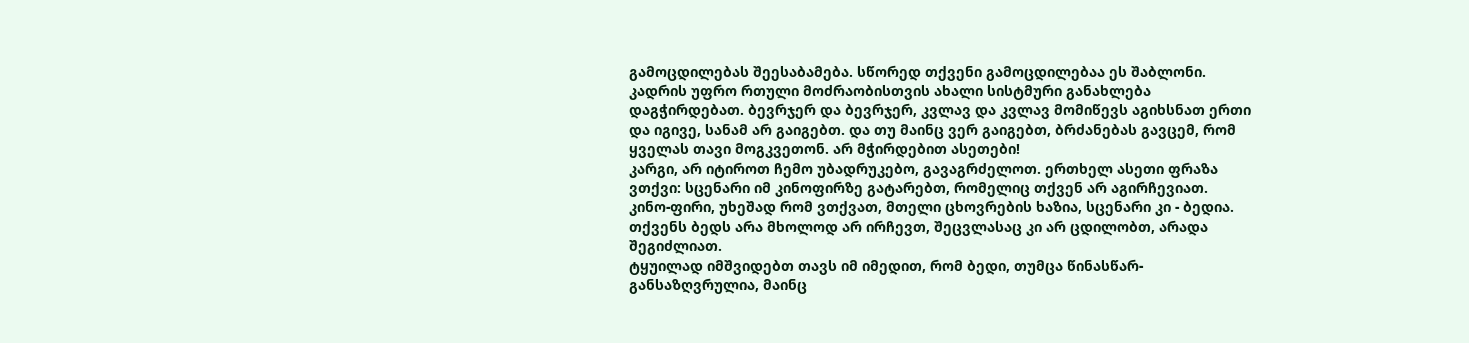გამოცდილებას შეესაბამება. სწორედ თქვენი გამოცდილებაა ეს შაბლონი. კადრის უფრო რთული მოძრაობისთვის ახალი სისტმური განახლება დაგჭირდებათ. ბევრჯერ და ბევრჯერ, კვლავ და კვლავ მომიწევს აგიხსნათ ერთი და იგივე, სანამ არ გაიგებთ. და თუ მაინც ვერ გაიგებთ, ბრძანებას გავცემ, რომ ყველას თავი მოგკვეთონ. არ მჭირდებით ასეთები!
კარგი, არ იტიროთ ჩემო უბადრუკებო, გავაგრძელოთ. ერთხელ ასეთი ფრაზა ვთქვი: სცენარი იმ კინოფირზე გატარებთ, რომელიც თქვენ არ აგირჩევიათ. კინო-ფირი, უხეშად რომ ვთქვათ, მთელი ცხოვრების ხაზია, სცენარი კი - ბედია. თქვენს ბედს არა მხოლოდ არ ირჩევთ, შეცვლასაც კი არ ცდილობთ, არადა შეგიძლიათ.
ტყუილად იმშვიდებთ თავს იმ იმედით, რომ ბედი, თუმცა წინასწარ-განსაზღვრულია, მაინც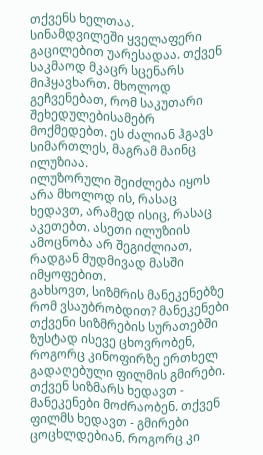თქვენს ხელთაა. სინამდვილეში ყველაფერი გაცილებით უარესადაა. თქვენ საკმაოდ მკაცრ სცენარს მიჰყავხართ. მხოლოდ გეჩვენებათ, რომ საკუთარი შეხედულებისამებრ მოქმედებთ. ეს ძალიან ჰგავს სიმართლეს, მაგრამ მაინც ილუზიაა.
ილუზორული შეიძლება იყოს არა მხოლოდ ის, რასაც ხედავთ, არამედ ისიც, რასაც აკეთებთ. ასეთი ილუზიის ამოცნობა არ შეგიძლიათ, რადგან მუდმივად მასში იმყოფებით.
გახსოვთ, სიზმრის მანეკენებზე რომ ვსაუბრობდით? მანეკენები თქვენი სიზმრების სურათებში ზუსტად ისევე ცხოვრობენ, როგორც კინოფირზე ერთხელ გადაღებული ფილმის გმირები. თქვენ სიზმარს ხედავთ - მანეკენები მოძრაობენ. თქვენ ფილმს ხედავთ - გმირები ცოცხლდებიან. როგორც კი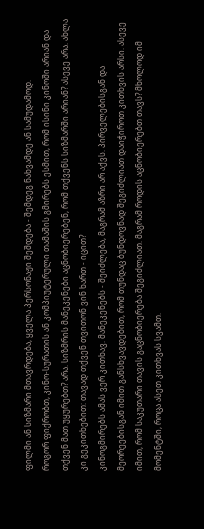ფილმი ან სიზმარი მთავრდება, ყველა პერსონაჟი შეშდება - შემდეგ ნახვამდე ან სამუდამოდ.
როგორ ფიქრობთ, კინო-სურათის ან კომპიუტერული თამაშის გმირებს ესმით, რომ ისინი კინოში არიან და თქვენ მათ უყურებთ? არა. სიზმრის მანეკენები აცნობიერებენ, რომ თქვენს სიზმარში არიან? ასევე არა. ახლა კი გეკითხებით: თავად თქვენ თვითონ ვინ ხართ - იცით?
კინოგმირებს ამას ვერ კითხავ. მანეკენებს - შეიძლება, მაგრამ აზრი არ აქვს. პირველებისგან და მეორეებისგან იმით განსხვავდებით, რომ თუნდაც ბუნდოვნად შეგიძლიათ დაიჭიროთ კითხვის არსი. ასევე იმით, რომ საკუთარი თავის გაცნობიერება შეგიძლიათ. მაგრამ როდის აცნობიერებთ თავს? მხოლოდ იმ მომენტში, როცა ასეთ კითხვას სვამთ.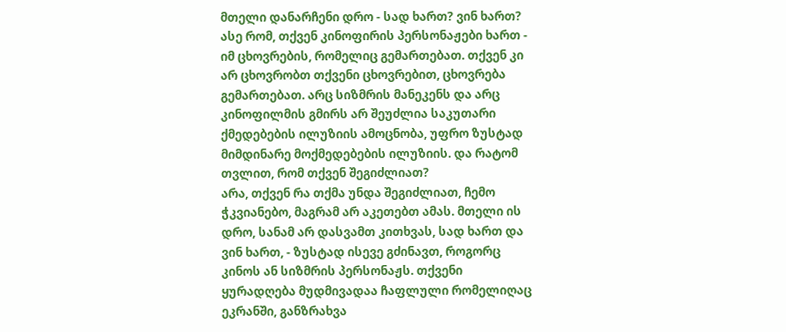მთელი დანარჩენი დრო - სად ხართ? ვინ ხართ?
ასე რომ, თქვენ კინოფირის პერსონაჟები ხართ - იმ ცხოვრების, რომელიც გემართებათ. თქვენ კი არ ცხოვრობთ თქვენი ცხოვრებით, ცხოვრება გემართებათ. არც სიზმრის მანეკენს და არც კინოფილმის გმირს არ შეუძლია საკუთარი ქმედებების ილუზიის ამოცნობა, უფრო ზუსტად მიმდინარე მოქმედებების ილუზიის. და რატომ თვლით, რომ თქვენ შეგიძლიათ?
არა, თქვენ რა თქმა უნდა შეგიძლიათ, ჩემო ჭკვიანებო, მაგრამ არ აკეთებთ ამას. მთელი ის დრო, სანამ არ დასვამთ კითხვას, სად ხართ და ვინ ხართ, - ზუსტად ისევე გძინავთ, როგორც კინოს ან სიზმრის პერსონაჟს. თქვენი ყურადღება მუდმივადაა ჩაფლული რომელიღაც ეკრანში, განზრახვა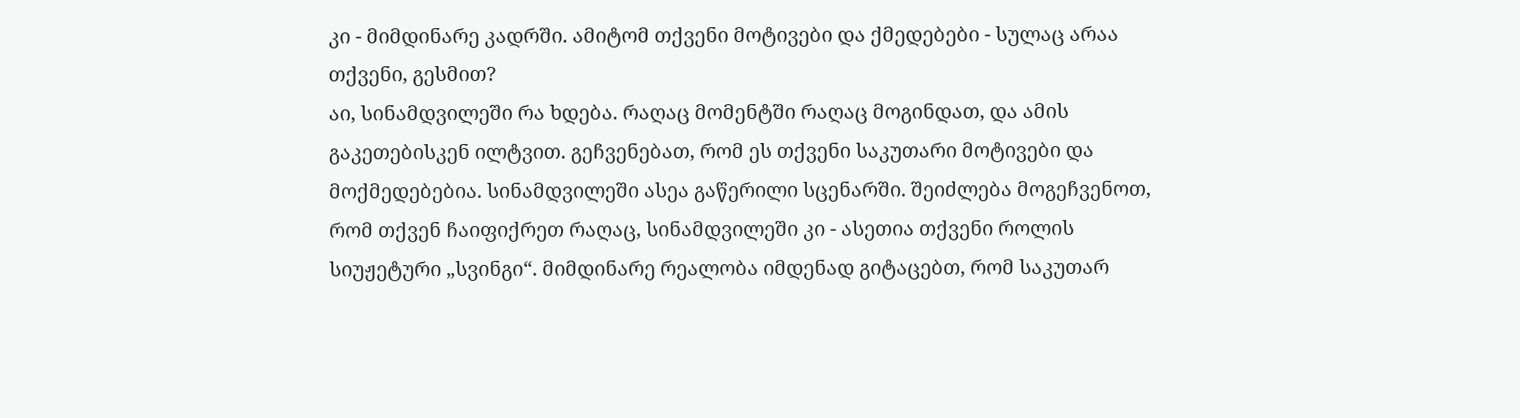კი - მიმდინარე კადრში. ამიტომ თქვენი მოტივები და ქმედებები - სულაც არაა თქვენი, გესმით?
აი, სინამდვილეში რა ხდება. რაღაც მომენტში რაღაც მოგინდათ, და ამის გაკეთებისკენ ილტვით. გეჩვენებათ, რომ ეს თქვენი საკუთარი მოტივები და მოქმედებებია. სინამდვილეში ასეა გაწერილი სცენარში. შეიძლება მოგეჩვენოთ, რომ თქვენ ჩაიფიქრეთ რაღაც, სინამდვილეში კი - ასეთია თქვენი როლის სიუჟეტური „სვინგი“. მიმდინარე რეალობა იმდენად გიტაცებთ, რომ საკუთარ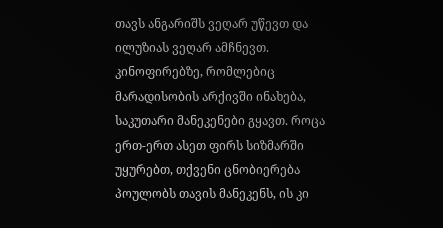თავს ანგარიშს ვეღარ უწევთ და ილუზიას ვეღარ ამჩნევთ.
კინოფირებზე, რომლებიც მარადისობის არქივში ინახება, საკუთარი მანეკენები გყავთ. როცა ერთ-ერთ ასეთ ფირს სიზმარში უყურებთ, თქვენი ცნობიერება პოულობს თავის მანეკენს, ის კი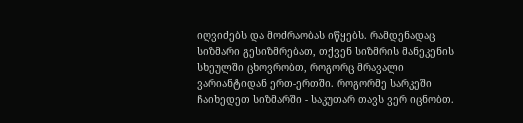იღვიძებს და მოძრაობას იწყებს. რამდენადაც სიზმარი გესიზმრებათ, თქვენ სიზმრის მანეკენის სხეულში ცხოვრობთ, როგორც მრავალი ვარიანტიდან ერთ-ერთში. როგორმე სარკეში ჩაიხედეთ სიზმარში - საკუთარ თავს ვერ იცნობთ.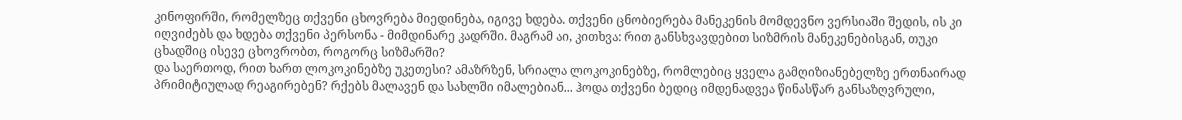კინოფირში, რომელზეც თქვენი ცხოვრება მიედინება, იგივე ხდება. თქვენი ცნობიერება მანეკენის მომდევნო ვერსიაში შედის, ის კი იღვიძებს და ხდება თქვენი პერსონა - მიმდინარე კადრში. მაგრამ აი, კითხვა: რით განსხვავდებით სიზმრის მანეკენებისგან, თუკი ცხადშიც ისევე ცხოვრობთ, როგორც სიზმარში?
და საერთოდ, რით ხართ ლოკოკინებზე უკეთესი? ამაზრზენ, სრიალა ლოკოკინებზე, რომლებიც ყველა გამღიზიანებელზე ერთნაირად პრიმიტიულად რეაგირებენ? რქებს მალავენ და სახლში იმალებიან... ჰოდა თქვენი ბედიც იმდენადვეა წინასწარ განსაზღვრული,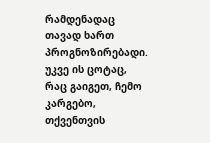რამდენადაც თავად ხართ პროგნოზირებადი.
უკვე ის ცოტაც, რაც გაიგეთ, ჩემო კარგებო, თქვენთვის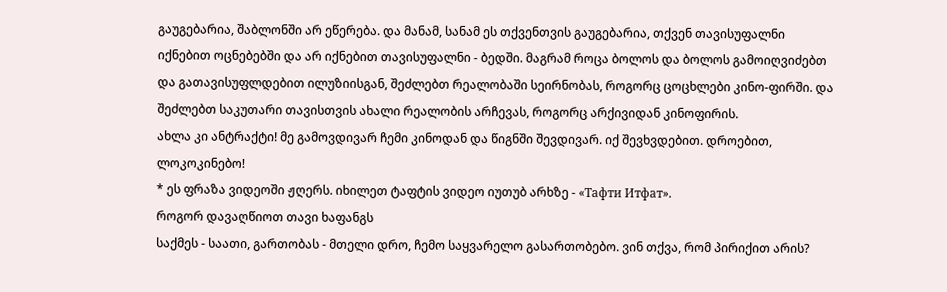გაუგებარია, შაბლონში არ ეწერება. და მანამ, სანამ ეს თქვენთვის გაუგებარია, თქვენ თავისუფალნი იქნებით ოცნებებში და არ იქნებით თავისუფალნი - ბედში. მაგრამ როცა ბოლოს და ბოლოს გამოიღვიძებთ და გათავისუფლდებით ილუზიისგან, შეძლებთ რეალობაში სეირნობას, როგორც ცოცხლები კინო-ფირში. და შეძლებთ საკუთარი თავისთვის ახალი რეალობის არჩევას, როგორც არქივიდან კინოფირის.
ახლა კი ანტრაქტი! მე გამოვდივარ ჩემი კინოდან და წიგნში შევდივარ. იქ შევხვდებით. დროებით, ლოკოკინებო!
* ეს ფრაზა ვიდეოში ჟღერს. იხილეთ ტაფტის ვიდეო იუთუბ არხზე - «Тафти Итфат».
როგორ დავაღწიოთ თავი ხაფანგს
საქმეს - საათი, გართობას - მთელი დრო, ჩემო საყვარელო გასართობებო. ვინ თქვა, რომ პირიქით არის?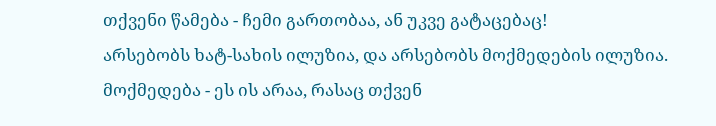თქვენი წამება - ჩემი გართობაა, ან უკვე გატაცებაც!
არსებობს ხატ-სახის ილუზია, და არსებობს მოქმედების ილუზია.
მოქმედება - ეს ის არაა, რასაც თქვენ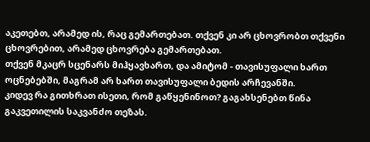აკეთებთ, არამედ ის, რაც გემართებათ. თქვენ კი არ ცხოვრობთ თქვენი ცხოვრებით, არამედ ცხოვრება გემართებათ.
თქვენ მკაცრ სცენარს მიჰყავხართ, და ამიტომ - თავისუფალი ხართ ოცნებებში, მაგრამ არ ხართ თავისუფალი ბედის არჩევანში.
კიდევ რა გითხრათ ისეთი, რომ გაწყენინოთ? გაგახსენებთ წინა გაკვეთილის საკვანძო თეზას.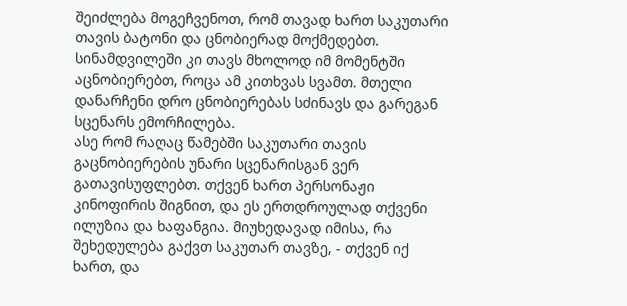შეიძლება მოგეჩვენოთ, რომ თავად ხართ საკუთარი თავის ბატონი და ცნობიერად მოქმედებთ. სინამდვილეში კი თავს მხოლოდ იმ მომენტში აცნობიერებთ, როცა ამ კითხვას სვამთ. მთელი დანარჩენი დრო ცნობიერებას სძინავს და გარეგან სცენარს ემორჩილება.
ასე რომ რაღაც წამებში საკუთარი თავის გაცნობიერების უნარი სცენარისგან ვერ გათავისუფლებთ. თქვენ ხართ პერსონაჟი კინოფირის შიგნით, და ეს ერთდროულად თქვენი ილუზია და ხაფანგია. მიუხედავად იმისა, რა შეხედულება გაქვთ საკუთარ თავზე, - თქვენ იქ ხართ, და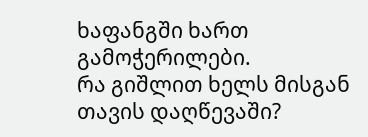ხაფანგში ხართ გამოჭერილები.
რა გიშლით ხელს მისგან თავის დაღწევაში?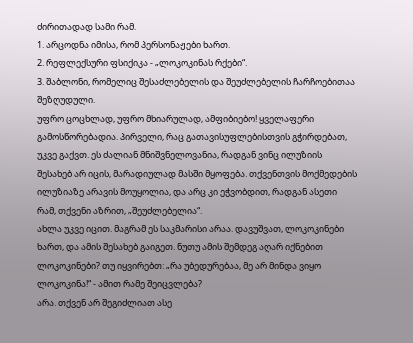ძირითადად სამი რამ.
1. არცოდნა იმისა, რომ პერსონაჟები ხართ.
2. რეფლექსური ფსიქიკა - „ლოკოკინას რქები“.
3. შაბლონი, რომელიც შესაძლებელის და შეუძლებელის ჩარჩოებითაა შეზღუდული.
უფრო ცოცხლად, უფრო მხიარულად, ამფიბიებო! ყველაფერი გამოსწორებადია. პირველი, რაც გათავისუფლებისთვის გჭირდებათ, უკვე გაქვთ. ეს ძალიან მნიშვნელოვანია, რადგან ვინც ილუზიის შესახებ არ იცის, მარადიულად მასში მყოფება. თქვენთვის მოქმედების ილუზიაზე არავის მოუყოლია, და არც კი ეჭვობდით, რადგან ასეთი რამ, თქვენი აზრით, „შეუძლებელია“.
ახლა უკვე იცით. მაგრამ ეს საკმარისი არაა. დავუშვათ, ლოკოკინები ხართ, და ამის შესახებ გაიგეთ. ნუთუ ამის შემდეგ აღარ იქნებით ლოკოკინები? თუ იყვირებთ: „რა უბედურებაა, მე არ მინდა ვიყო ლოკოკინა!“ - ამით რამე შეიცვლება?
არა. თქვენ არ შეგიძლიათ ასე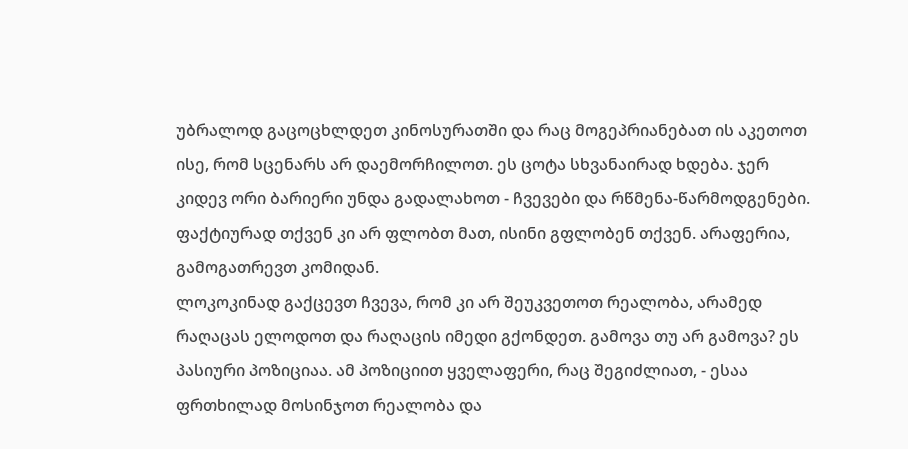უბრალოდ გაცოცხლდეთ კინოსურათში და რაც მოგეპრიანებათ ის აკეთოთ ისე, რომ სცენარს არ დაემორჩილოთ. ეს ცოტა სხვანაირად ხდება. ჯერ კიდევ ორი ბარიერი უნდა გადალახოთ - ჩვევები და რწმენა-წარმოდგენები. ფაქტიურად თქვენ კი არ ფლობთ მათ, ისინი გფლობენ თქვენ. არაფერია, გამოგათრევთ კომიდან.
ლოკოკინად გაქცევთ ჩვევა, რომ კი არ შეუკვეთოთ რეალობა, არამედ რაღაცას ელოდოთ და რაღაცის იმედი გქონდეთ. გამოვა თუ არ გამოვა? ეს პასიური პოზიციაა. ამ პოზიციით ყველაფერი, რაც შეგიძლიათ, - ესაა ფრთხილად მოსინჯოთ რეალობა და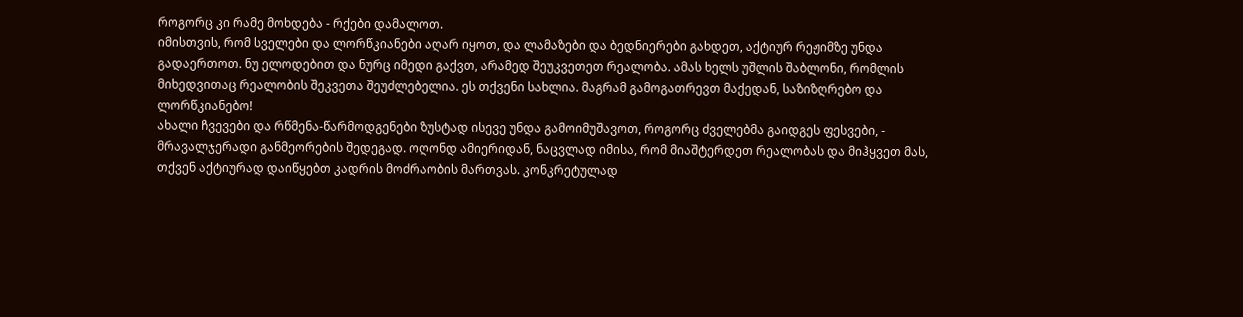როგორც კი რამე მოხდება - რქები დამალოთ.
იმისთვის, რომ სველები და ლორწკიანები აღარ იყოთ, და ლამაზები და ბედნიერები გახდეთ, აქტიურ რეჟიმზე უნდა გადაერთოთ. ნუ ელოდებით და ნურც იმედი გაქვთ, არამედ შეუკვეთეთ რეალობა. ამას ხელს უშლის შაბლონი, რომლის მიხედვითაც რეალობის შეკვეთა შეუძლებელია. ეს თქვენი სახლია. მაგრამ გამოგათრევთ მაქედან, საზიზღრებო და ლორწკიანებო!
ახალი ჩვევები და რწმენა-წარმოდგენები ზუსტად ისევე უნდა გამოიმუშავოთ, როგორც ძველებმა გაიდგეს ფესვები, - მრავალჯერადი განმეორების შედეგად. ოღონდ ამიერიდან, ნაცვლად იმისა, რომ მიაშტერდეთ რეალობას და მიჰყვეთ მას, თქვენ აქტიურად დაიწყებთ კადრის მოძრაობის მართვას. კონკრეტულად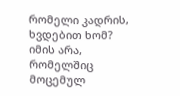რომელი კადრის, ხვდებით ხომ?
იმის არა, რომელშიც მოცემულ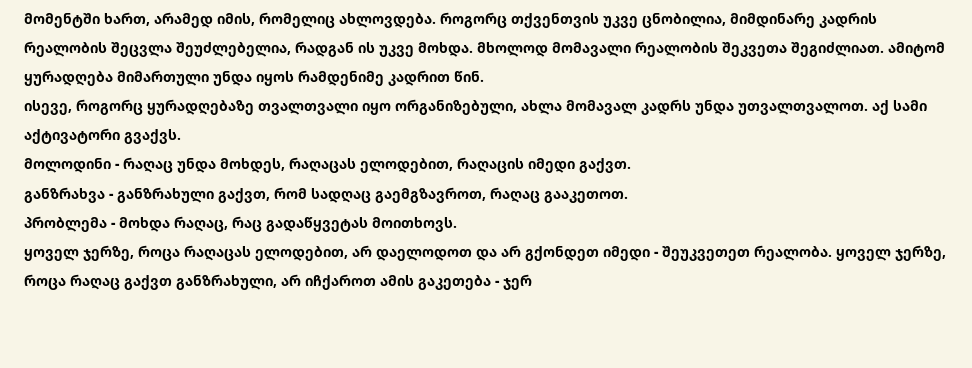მომენტში ხართ, არამედ იმის, რომელიც ახლოვდება. როგორც თქვენთვის უკვე ცნობილია, მიმდინარე კადრის რეალობის შეცვლა შეუძლებელია, რადგან ის უკვე მოხდა. მხოლოდ მომავალი რეალობის შეკვეთა შეგიძლიათ. ამიტომ ყურადღება მიმართული უნდა იყოს რამდენიმე კადრით წინ.
ისევე, როგორც ყურადღებაზე თვალთვალი იყო ორგანიზებული, ახლა მომავალ კადრს უნდა უთვალთვალოთ. აქ სამი აქტივატორი გვაქვს.
მოლოდინი - რაღაც უნდა მოხდეს, რაღაცას ელოდებით, რაღაცის იმედი გაქვთ.
განზრახვა - განზრახული გაქვთ, რომ სადღაც გაემგზავროთ, რაღაც გააკეთოთ.
პრობლემა - მოხდა რაღაც, რაც გადაწყვეტას მოითხოვს.
ყოველ ჯერზე, როცა რაღაცას ელოდებით, არ დაელოდოთ და არ გქონდეთ იმედი - შეუკვეთეთ რეალობა. ყოველ ჯერზე, როცა რაღაც გაქვთ განზრახული, არ იჩქაროთ ამის გაკეთება - ჯერ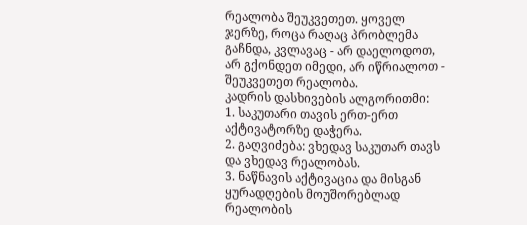რეალობა შეუკვეთეთ. ყოველ ჯერზე, როცა რაღაც პრობლემა გაჩნდა, კვლავაც - არ დაელოდოთ, არ გქონდეთ იმედი, არ იწრიალოთ - შეუკვეთეთ რეალობა.
კადრის დასხივების ალგორითმი:
1. საკუთარი თავის ერთ-ერთ აქტივატორზე დაჭერა.
2. გაღვიძება: ვხედავ საკუთარ თავს და ვხედავ რეალობას.
3. ნაწნავის აქტივაცია და მისგან ყურადღების მოუშორებლად რეალობის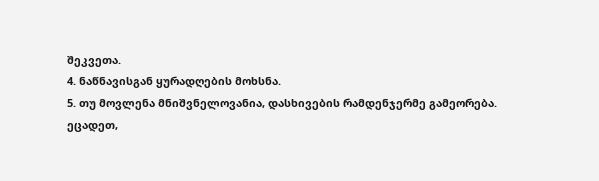შეკვეთა.
4. ნაწნავისგან ყურადღების მოხსნა.
5. თუ მოვლენა მნიშვნელოვანია, დასხივების რამდენჯერმე გამეორება.
ეცადეთ,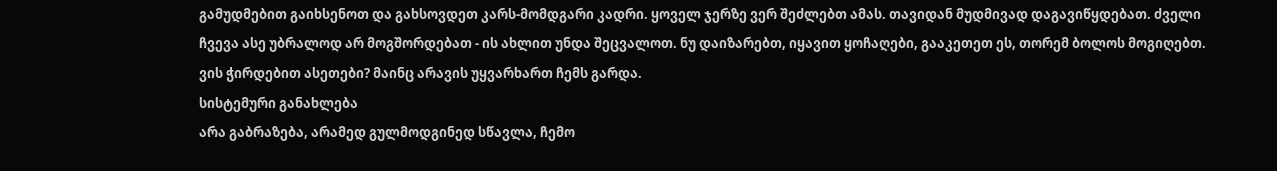გამუდმებით გაიხსენოთ და გახსოვდეთ კარს-მომდგარი კადრი. ყოველ ჯერზე ვერ შეძლებთ ამას. თავიდან მუდმივად დაგავიწყდებათ. ძველი ჩვევა ასე უბრალოდ არ მოგშორდებათ - ის ახლით უნდა შეცვალოთ. ნუ დაიზარებთ, იყავით ყოჩაღები, გააკეთეთ ეს, თორემ ბოლოს მოგიღებთ. ვის ჭირდებით ასეთები? მაინც არავის უყვარხართ ჩემს გარდა.
სისტემური განახლება
არა გაბრაზება, არამედ გულმოდგინედ სწავლა, ჩემო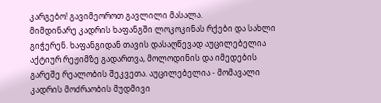კარგებო! გავიმეოროთ გავლილი მასალა.
მიმდინარე კადრის ხაფანგში ლოკოკინას რქები და სახლი გიჭერენ. ხაფანგიდან თავის დასაღწევად აუცილებელია აქტიურ რეჟიმზე გადართვა, მოლოდინის და იმედების გარეშე რეალობის შეკვეთა. აუცილებელია - მომავალი კადრის მოძრაობის მუდმივი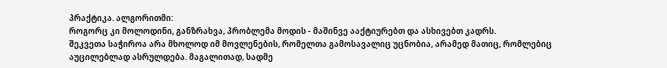პრაქტიკა. ალგორითმი:
როგორც კი მოლოდინი, განზრახვა, პრობლემა მოდის - მაშინვე ააქტიურებთ და ასხივებთ კადრს.
შეკვეთა საჭიროა არა მხოლოდ იმ მოვლენების, რომელთა გამოსავალიც უცნობია, არამედ მათიც, რომლებიც აუცილებლად ასრულდება. მაგალითად, სადმე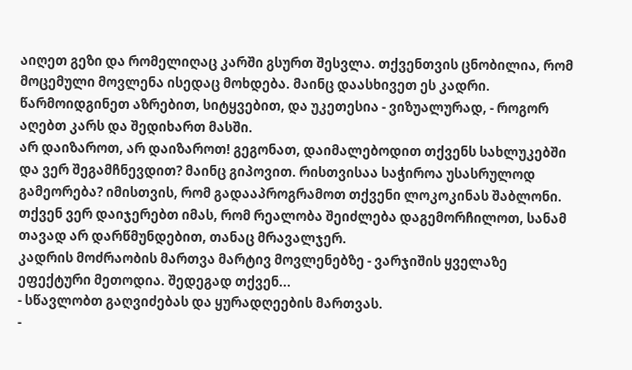აიღეთ გეზი და რომელიღაც კარში გსურთ შესვლა. თქვენთვის ცნობილია, რომ მოცემული მოვლენა ისედაც მოხდება. მაინც დაასხივეთ ეს კადრი. წარმოიდგინეთ აზრებით, სიტყვებით, და უკეთესია - ვიზუალურად, - როგორ აღებთ კარს და შედიხართ მასში.
არ დაიზაროთ, არ დაიზაროთ! გეგონათ, დაიმალებოდით თქვენს სახლუკებში და ვერ შეგამჩნევდით? მაინც გიპოვით. რისთვისაა საჭიროა უსასრულოდ გამეორება? იმისთვის, რომ გადააპროგრამოთ თქვენი ლოკოკინას შაბლონი. თქვენ ვერ დაიჯერებთ იმას, რომ რეალობა შეიძლება დაგემორჩილოთ, სანამ თავად არ დარწმუნდებით, თანაც მრავალჯერ.
კადრის მოძრაობის მართვა მარტივ მოვლენებზე - ვარჯიშის ყველაზე ეფექტური მეთოდია. შედეგად თქვენ...
- სწავლობთ გაღვიძებას და ყურადღეების მართვას.
-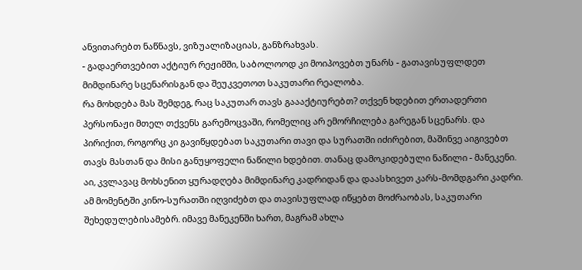ანვითარებთ ნაწნავს, ვიზუალიზაციას, განზრახვას.
- გადაერთვებით აქტიურ რეჟიმში, საბოლოოდ კი მოიპოვებთ უნარს - გათავისუფლდეთ მიმდინარე სცენარისგან და შეუკვეთოთ საკუთარი რეალობა.
რა მოხდება მას შემდეგ, რაც საკუთარ თავს გაააქტიურებთ? თქვენ ხდებით ერთადერთი პერსონაჟი მთელ თქვენს გარემოცვაში, რომელიც არ ემორჩილება გარეგან სცენარს. და პირიქით, როგორც კი გავიწყდებათ საკუთარი თავი და სურათში იძირებით, მაშინვე აიგივებთ თავს მასთან და მისი განუყოფელი ნაწილი ხდებით. თანაც დამოკიდებული ნაწილი - მანეკენი.
აი, კვლავაც მოხსენით ყურადღება მიმდინარე კადრიდან და დაასხივეთ კარს-მომდგარი კადრი. ამ მომენტში კინო-სურათში იღვიძებთ და თავისუფლად იწყებთ მოძრაობას, საკუთარი შეხედულებისამებრ. იმავე მანეკენში ხართ, მაგრამ ახლა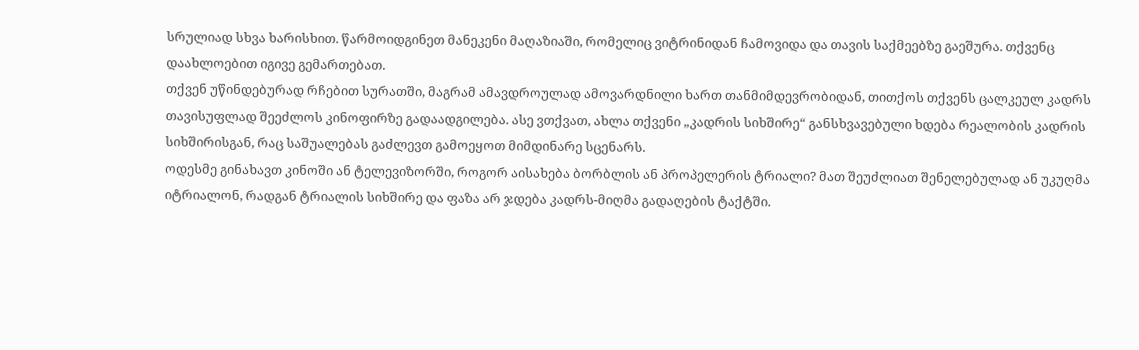სრულიად სხვა ხარისხით. წარმოიდგინეთ მანეკენი მაღაზიაში, რომელიც ვიტრინიდან ჩამოვიდა და თავის საქმეებზე გაეშურა. თქვენც დაახლოებით იგივე გემართებათ.
თქვენ უწინდებურად რჩებით სურათში, მაგრამ ამავდროულად ამოვარდნილი ხართ თანმიმდევრობიდან, თითქოს თქვენს ცალკეულ კადრს თავისუფლად შეეძლოს კინოფირზე გადაადგილება. ასე ვთქვათ, ახლა თქვენი „კადრის სიხშირე“ განსხვავებული ხდება რეალობის კადრის სიხშირისგან, რაც საშუალებას გაძლევთ გამოეყოთ მიმდინარე სცენარს.
ოდესმე გინახავთ კინოში ან ტელევიზორში, როგორ აისახება ბორბლის ან პროპელერის ტრიალი? მათ შეუძლიათ შენელებულად ან უკუღმა იტრიალონ, რადგან ტრიალის სიხშირე და ფაზა არ ჯდება კადრს-მიღმა გადაღების ტაქტში.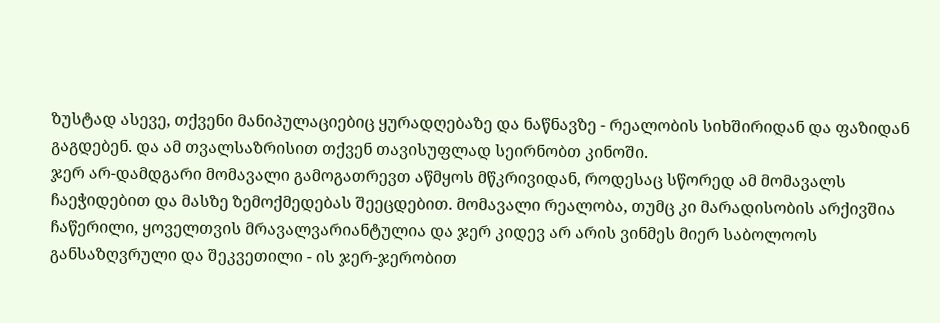ზუსტად ასევე, თქვენი მანიპულაციებიც ყურადღებაზე და ნაწნავზე - რეალობის სიხშირიდან და ფაზიდან გაგდებენ. და ამ თვალსაზრისით თქვენ თავისუფლად სეირნობთ კინოში.
ჯერ არ-დამდგარი მომავალი გამოგათრევთ აწმყოს მწკრივიდან, როდესაც სწორედ ამ მომავალს ჩაეჭიდებით და მასზე ზემოქმედებას შეეცდებით. მომავალი რეალობა, თუმც კი მარადისობის არქივშია ჩაწერილი, ყოველთვის მრავალვარიანტულია და ჯერ კიდევ არ არის ვინმეს მიერ საბოლოოს განსაზღვრული და შეკვეთილი - ის ჯერ-ჯერობით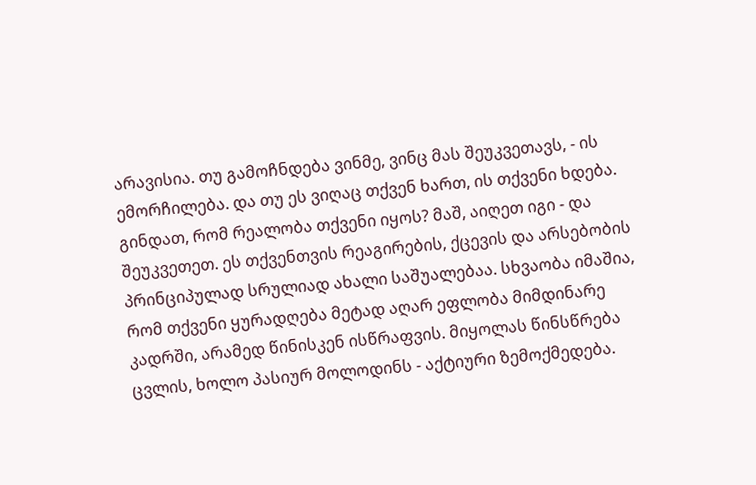არავისია. თუ გამოჩნდება ვინმე, ვინც მას შეუკვეთავს, - ის ემორჩილება. და თუ ეს ვიღაც თქვენ ხართ, ის თქვენი ხდება.
გინდათ, რომ რეალობა თქვენი იყოს? მაშ, აიღეთ იგი - და შეუკვეთეთ. ეს თქვენთვის რეაგირების, ქცევის და არსებობის პრინციპულად სრულიად ახალი საშუალებაა. სხვაობა იმაშია, რომ თქვენი ყურადღება მეტად აღარ ეფლობა მიმდინარე კადრში, არამედ წინისკენ ისწრაფვის. მიყოლას წინსწრება ცვლის, ხოლო პასიურ მოლოდინს - აქტიური ზემოქმედება.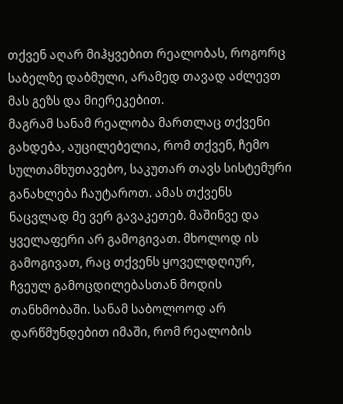თქვენ აღარ მიჰყვებით რეალობას, როგორც საბელზე დაბმული, არამედ თავად აძლევთ მას გეზს და მიერეკებით.
მაგრამ სანამ რეალობა მართლაც თქვენი გახდება, აუცილებელია, რომ თქვენ, ჩემო სულთამხუთავებო, საკუთარ თავს სისტემური განახლება ჩაუტაროთ. ამას თქვენს ნაცვლად მე ვერ გავაკეთებ. მაშინვე და ყველაფერი არ გამოგივათ. მხოლოდ ის გამოგივათ, რაც თქვენს ყოველდღიურ, ჩვეულ გამოცდილებასთან მოდის თანხმობაში. სანამ საბოლოოდ არ დარწმუნდებით იმაში, რომ რეალობის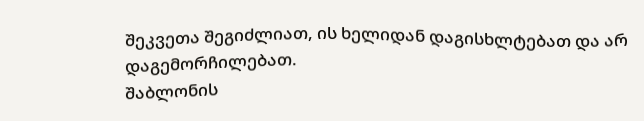შეკვეთა შეგიძლიათ, ის ხელიდან დაგისხლტებათ და არ დაგემორჩილებათ.
შაბლონის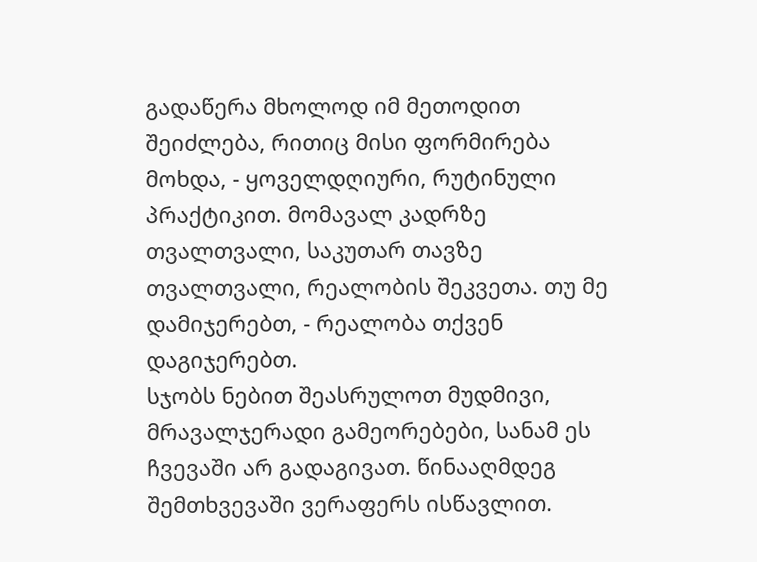გადაწერა მხოლოდ იმ მეთოდით შეიძლება, რითიც მისი ფორმირება მოხდა, - ყოველდღიური, რუტინული პრაქტიკით. მომავალ კადრზე თვალთვალი, საკუთარ თავზე თვალთვალი, რეალობის შეკვეთა. თუ მე დამიჯერებთ, - რეალობა თქვენ დაგიჯერებთ.
სჯობს ნებით შეასრულოთ მუდმივი, მრავალჯერადი გამეორებები, სანამ ეს ჩვევაში არ გადაგივათ. წინააღმდეგ შემთხვევაში ვერაფერს ისწავლით.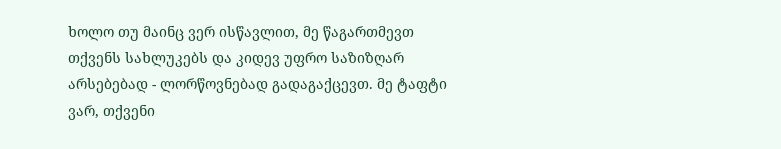ხოლო თუ მაინც ვერ ისწავლით, მე წაგართმევთ თქვენს სახლუკებს და კიდევ უფრო საზიზღარ არსებებად - ლორწოვნებად გადაგაქცევთ. მე ტაფტი ვარ, თქვენი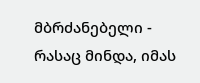მბრძანებელი - რასაც მინდა, იმას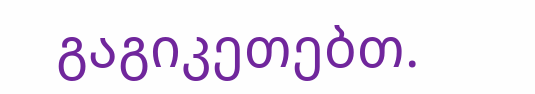გაგიკეთებთ.